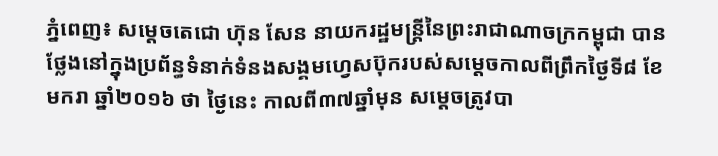ភ្នំពេញ៖ សម្តេចតេជោ ហ៊ុន សែន នាយករដ្ឋមន្ត្រីនៃព្រះរាជាណាចក្រកម្ពុជា បានថ្លែងនៅក្នុងប្រព័ន្ធទំនាក់ទំនងសង្គមហ្វេសប៊ុករបស់សម្តេចកាលពីព្រឹកថ្ងៃទី៨ ខែមករា ឆ្នាំ២០១៦ ថា ថ្ងៃនេះ កាលពី៣៧ឆ្នាំមុន សម្តេចត្រូវបា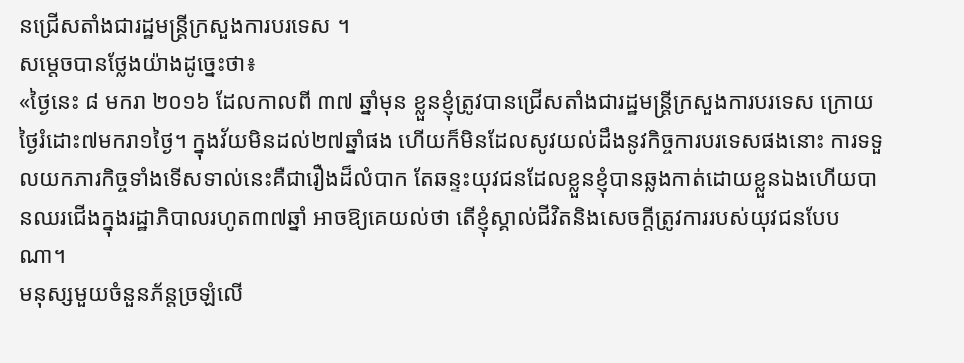នជ្រើសតាំងជារដ្ឋមន្ត្រីក្រសួងការបរទេស ។
សម្តេចបានថ្លែងយ៉ាងដូច្នេះថា៖
«ថ្ងៃនេះ ៨ មករា ២០១៦ ដែលកាលពី ៣៧ ឆ្នាំមុន ខ្លួនខ្ញុំត្រូវបានជ្រើសតាំងជារដ្ឋមន្ត្រីក្រសួងការបរទេស ក្រោយថ្ងៃរំដោះ៧មករា១ថ្ងៃ។ ក្នុងវ័យមិនដល់២៧ឆ្នាំផង ហើយក៏មិនដែលសូវយល់ដឹងនូវកិច្ចការបរទេសផងនោះ ការទទួលយកភារកិច្ចទាំងទើសទាល់នេះគឺជារឿងដ៏លំបាក តែឆន្ទះយុវជនដែលខ្លួនខ្ញុំបានឆ្លងកាត់ដោយខ្លួនឯងហើយបានឈរជើងក្នុងរដ្ឋាភិបាលរហូត៣៧ឆ្នាំ អាចឱ្យគេយល់ថា តើខ្ញុំស្គាល់ជីវិតនិងសេចក្តីត្រូវការរបស់យុវជនបែបណា។
មនុស្សមួយចំនួនភ័ន្តច្រឡំលើ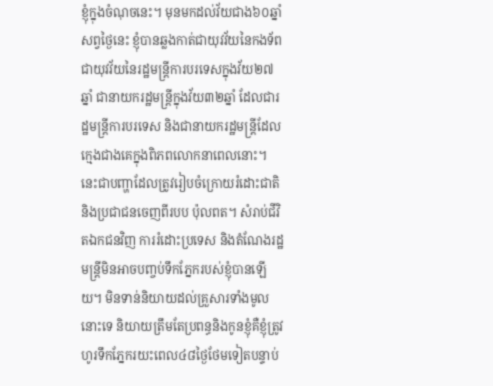ខ្ញុំក្នុងចំណុចនេះ។ មុនមកដល់វ័យជាង៦០ឆ្នាំសព្វថ្ងៃនេះ ខ្ញុំបានឆ្លងកាត់ជាយុវវ័យនៃកងទ័ព ជាយុវវ័យនៃរដ្ឋមន្ត្រីការបរទេសក្នុងវ័យ២៧ឆ្នាំ ជានាយករដ្ឋមន្ត្រីក្នុងវ័យ៣២ឆ្នាំ ដែលជារដ្ឋមន្ត្រីការបរទេស និងជានាយករដ្ឋមន្ត្រីដែលក្មេងជាងគេក្នុងពិភពលោកនាពេលនោះ។ នេះជាបញ្ហាដែលត្រូវរៀបចំក្រោយរំដោះជាតិនិងប្រជាជនចេញពីរបប ប៉ុលពត។ សំរាប់ជីវិតឯកជនវិញ ការរំដោះប្រទេស និងតំណែងរដ្ឋមន្ត្រីមិនអាចបញ្ចប់ទឹកភ្នែករបស់ខ្ញុំបានឡើយ។ មិនទាន់និយាយដល់គ្រួសារទាំងមូលនោះទេ និយាយត្រឹមតែប្រពន្ធនិងកូនខ្ញុំគឺខ្ញុំត្រូវហូរទឹកភ្នែករយះពេល៤៨ថ្ងៃថែមទៀតបន្ទាប់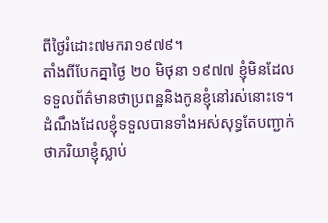ពីថ្ងៃរំដោះ៧មករា១៩៧៩។
តាំងពីបែកគ្នាថ្ងៃ ២០ មិថុនា ១៩៧៧ ខ្ញុំមិនដែលទទួលព័ត៌មានថាប្រពន្ឋនិងកូនខ្ញុំនៅរស់នោះទេ។ ដំណឹងដែលខ្ញុំទទួលបានទាំងអស់សុទ្ធតែបញ្ជាក់ថាភរិយាខ្ញុំស្លាប់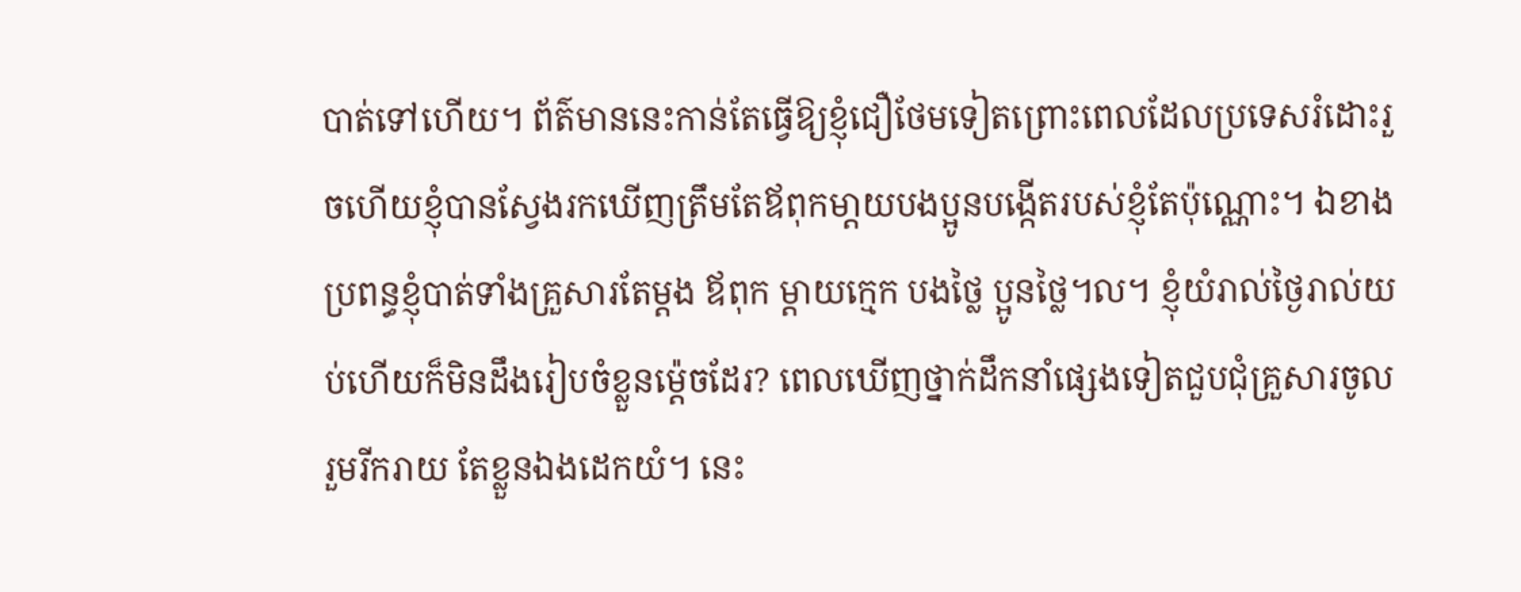បាត់ទៅហើយ។ ព័ត៌មាននេះកាន់តែធ្វើឱ្យខ្ញុំជឿថែមទៀតព្រោះពេលដែលប្រទេសរំដោះរួចហើយខ្ញុំបានស្វែងរកឃើញត្រឹមតែឪពុកមា្តយបងប្អូនបង្កើតរបស់ខ្ញុំតែប៉ុណ្ណោះ។ ឯខាងប្រពន្ធខ្ញុំបាត់ទាំងគ្រួសារតែម្តង ឪពុក ម្តាយក្មេក បងថ្លៃ ប្អូនថ្លៃ។ល។ ខ្ញុំយំរាល់ថ្ងៃរាល់យប់ហើយក៏មិនដឹងរៀបចំខ្លួនម្ត៉េចដែរ? ពេលឃើញថ្នាក់ដឹកនាំផ្សេងទៀតជួបជុំគ្រួសារចូលរួមរីករាយ តែខ្លួនឯងដេកយំ។ នេះ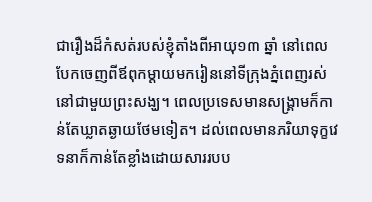ជារឿងដ៏កំសត់របស់ខ្ញុំតាំងពីអាយុ១៣ ឆ្នាំ នៅពេលបែកចេញពីឪពុកម្តាយមករៀននៅទីក្រុងភ្នំពេញរស់នៅជាមួយព្រះសង្ឃ។ ពេលប្រទេសមានសង្គ្រាមក៏កាន់តែឃ្លាតឆ្ងាយថែមទៀត។ ដល់ពេលមានភរិយាទុក្ខវេទនាក៏កាន់តែខ្លាំងដោយសាររបប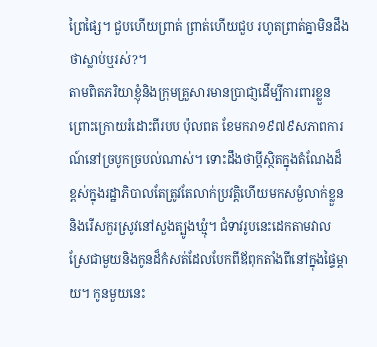ព្រៃផ្សៃ។ ជួបហើយព្រាត់ ព្រាត់ហើយជួប រហូតព្រាត់គ្នាមិនដឹងថាស្លាប់ឬរស់?។
តាមពិតភរិយាខ្ញុំនិងក្រុមគ្រួសារមានប្រាជា្ញដើម្បីការពារខ្លួន ព្រោះក្រោយរំដោះពីរបប ប៉ុលពត ខែមករា១៩៧៩សភាពការណ៍នៅច្របូកច្របល់ណាស់។ ទោះដឹងថាប្តីស្ថិតក្នុងតំណែងដ៏ខ្ពស់ក្នុងរដ្ឋាភិបាលតែត្រូវតែលាក់ប្រវត្តិហើយមកសម្ងំលាក់ខ្លួន និងរើសកួរស្រូវនៅសួងត្បូងឃ្មុំ។ ជំទាវរូបនេះដេកតាមវាលស្រែជាមួយនិងកូនដ៏កំសត់ដែលបែកពីឪពុកតាំងពីនៅក្នុងផ្ទៃម្តាយ។ កូនមួយនេះ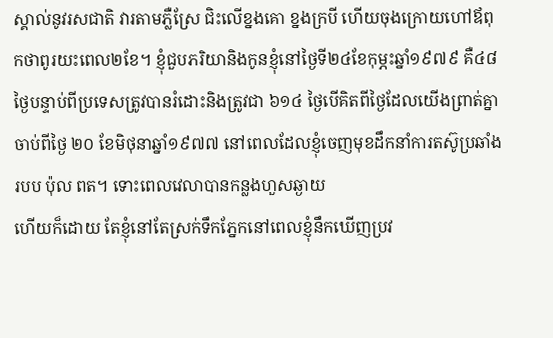ស្គាល់នូវរសជាតិ វារតាមភ្លឺស្រែ ជិះលើខ្នងគោ ខ្នងក្របី ហើយចុងក្រោយហៅឪពុកថាពូរយះពេល២ខែ។ ខ្ញុំជួបភរិយានិងកូនខ្ញុំនៅថ្ងៃទី២៤ខែកុម្ភះឆ្នាំ១៩៧៩ គឺ៤៨ថ្ងៃបន្ទាប់ពីប្រទេសត្រូវបានរំដោះនិងត្រូវជា ៦១៤ ថ្ងៃបើគិតពីថ្ងៃដែលយើងព្រាត់គ្នាចាប់ពីថ្ងៃ ២០ ខែមិថុនាឆ្នាំ១៩៧៧ នៅពេលដែលខ្ញុំចេញមុខដឹកនាំការតស៊ូប្រឆាំងរបប ប៉ុល ពត។ ទោះពេលវេលាបានកន្លងហួសឆ្ងាយ
ហើយក៏ដោយ តែខ្ញុំនៅតែស្រក់ទឹកភ្នែកនៅពេលខ្ញុំនឹកឃើញប្រវ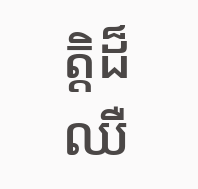ត្តិដ៏ឈឺ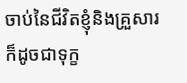ចាប់នៃជីវិតខ្ញុំនិងគ្រួសារក៏ដូចជាទុក្ខ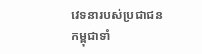វេទនារបស់ប្រជាជនកម្ពុជាទាំ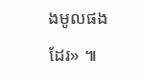ងមូលផងដែរ» ៕